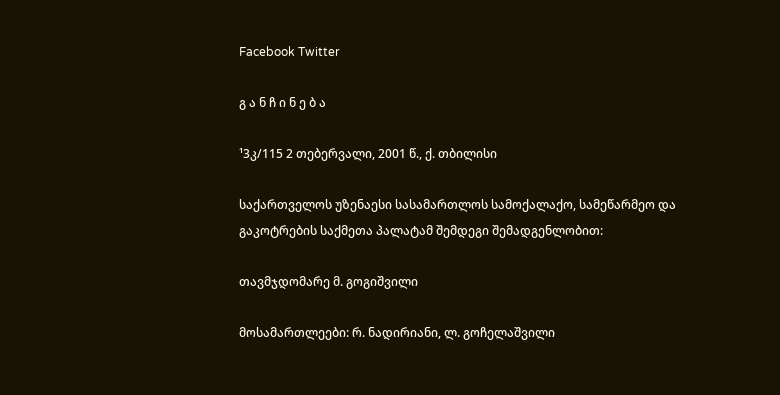Facebook Twitter

გ ა ნ ჩ ი ნ ე ბ ა

¹3კ/115 2 თებერვალი, 2001 წ., ქ. თბილისი

საქართველოს უზენაესი სასამართლოს სამოქალაქო, სამეწარმეო და გაკოტრების საქმეთა პალატამ შემდეგი შემადგენლობით:

თავმჯდომარე მ. გოგიშვილი

მოსამართლეები: რ. ნადირიანი, ლ. გოჩელაშვილი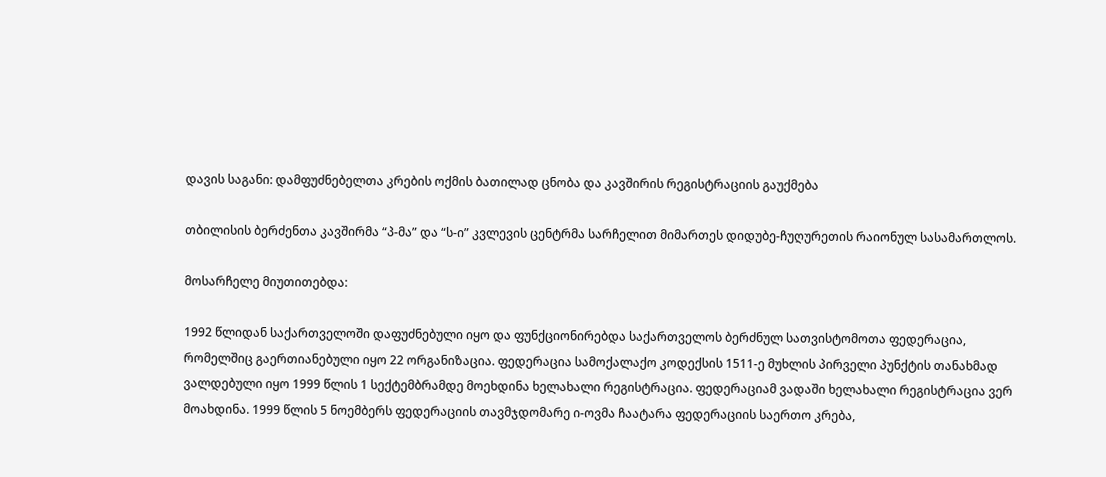დავის საგანი: დამფუძნებელთა კრების ოქმის ბათილად ცნობა და კავშირის რეგისტრაციის გაუქმება

თბილისის ბერძენთა კავშირმა “პ-მა” და “ს-ი” კვლევის ცენტრმა სარჩელით მიმართეს დიდუბე-ჩუღურეთის რაიონულ სასამართლოს.

მოსარჩელე მიუთითებდა:

1992 წლიდან საქართველოში დაფუძნებული იყო და ფუნქციონირებდა საქართველოს ბერძნულ სათვისტომოთა ფედერაცია, რომელშიც გაერთიანებული იყო 22 ორგანიზაცია. ფედერაცია სამოქალაქო კოდექსის 1511-ე მუხლის პირველი პუნქტის თანახმად ვალდებული იყო 1999 წლის 1 სექტემბრამდე მოეხდინა ხელახალი რეგისტრაცია. ფედერაციამ ვადაში ხელახალი რეგისტრაცია ვერ მოახდინა. 1999 წლის 5 ნოემბერს ფედერაციის თავმჯდომარე ი-ოვმა ჩაატარა ფედერაციის საერთო კრება,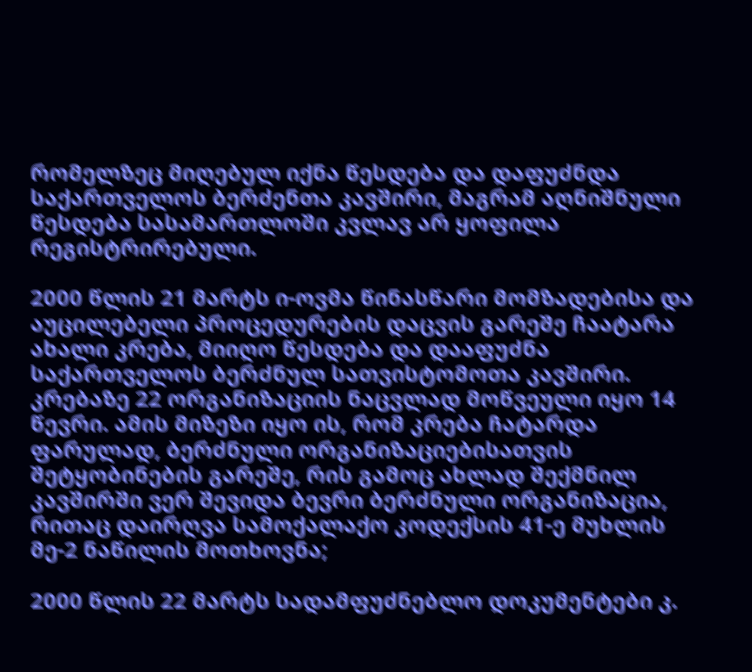რომელზეც მიღებულ იქნა წესდება და დაფუძნდა საქართველოს ბერძენთა კავშირი, მაგრამ აღნიშნული წესდება სასამართლოში კვლავ არ ყოფილა რეგისტრირებული.

2000 წლის 21 მარტს ი-ოვმა წინასწარი მომზადებისა და აუცილებელი პროცედურების დაცვის გარეშე ჩაატარა ახალი კრება, მიიღო წესდება და დააფუძნა საქართველოს ბერძნულ სათვისტომოთა კავშირი. კრებაზე 22 ორგანიზაციის ნაცვლად მოწვეული იყო 14 წევრი. ამის მიზეზი იყო ის, რომ კრება ჩატარდა ფარულად, ბერძნული ორგანიზაციებისათვის შეტყობინების გარეშე, რის გამოც ახლად შექმნილ კავშირში ვერ შევიდა ბევრი ბერძნული ორგანიზაცია, რითაც დაირღვა სამოქალაქო კოდექსის 41-ე მუხლის მე-2 ნაწილის მოთხოვნა;

2000 წლის 22 მარტს სადამფუძნებლო დოკუმენტები კ.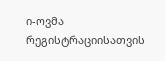ი-ოვმა რეგისტრაციისათვის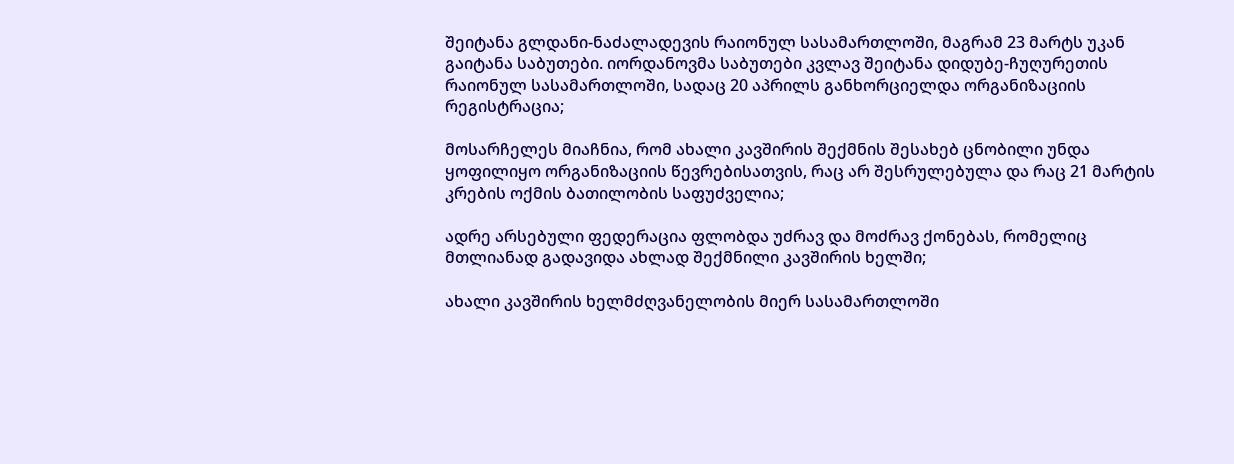შეიტანა გლდანი-ნაძალადევის რაიონულ სასამართლოში, მაგრამ 23 მარტს უკან გაიტანა საბუთები. იორდანოვმა საბუთები კვლავ შეიტანა დიდუბე-ჩუღურეთის რაიონულ სასამართლოში, სადაც 20 აპრილს განხორციელდა ორგანიზაციის რეგისტრაცია;

მოსარჩელეს მიაჩნია, რომ ახალი კავშირის შექმნის შესახებ ცნობილი უნდა ყოფილიყო ორგანიზაციის წევრებისათვის, რაც არ შესრულებულა და რაც 21 მარტის კრების ოქმის ბათილობის საფუძველია;

ადრე არსებული ფედერაცია ფლობდა უძრავ და მოძრავ ქონებას, რომელიც მთლიანად გადავიდა ახლად შექმნილი კავშირის ხელში;

ახალი კავშირის ხელმძღვანელობის მიერ სასამართლოში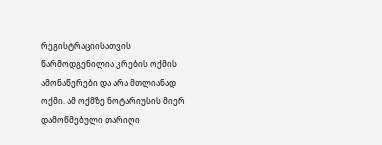რეგისტრაციისათვის წარმოდგენილია კრების ოქმის ამონაწერები და არა მთლიანად ოქმი. ამ ოქმზე ნოტარიუსის მიერ დამოწმებული თარიღი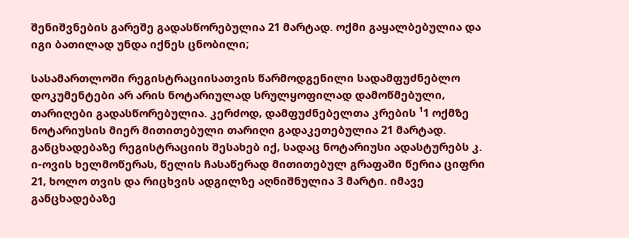შენიშვნების გარეშე გადასწორებულია 21 მარტად. ოქმი გაყალბებულია და იგი ბათილად უნდა იქნეს ცნობილი;

სასამართლოში რეგისტრაციისათვის წარმოდგენილი სადამფუძნებლო დოკუმენტები არ არის ნოტარიულად სრულყოფილად დამოწმებული, თარიღები გადასწორებულია. კერძოდ, დამფუძნებელთა კრების ¹1 ოქმზე ნოტარიუსის მიერ მითითებული თარიღი გადაკეთებულია 21 მარტად. განცხადებაზე რეგისტრაციის შესახებ იქ, სადაც ნოტარიუსი ადასტურებს კ. ი-ოვის ხელმოწერას, წელის ჩასაწერად მითითებულ გრაფაში წერია ციფრი 21, ხოლო თვის და რიცხვის ადგილზე აღნიშნულია 3 მარტი. იმავე განცხადებაზე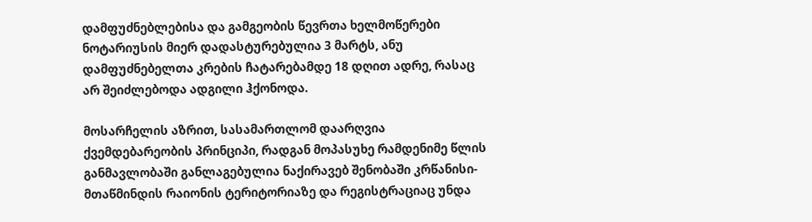დამფუძნებლებისა და გამგეობის წევრთა ხელმოწერები ნოტარიუსის მიერ დადასტურებულია 3 მარტს, ანუ დამფუძნებელთა კრების ჩატარებამდე 18 დღით ადრე, რასაც არ შეიძლებოდა ადგილი ჰქონოდა.

მოსარჩელის აზრით, სასამართლომ დაარღვია ქვემდებარეობის პრინციპი, რადგან მოპასუხე რამდენიმე წლის განმავლობაში განლაგებულია ნაქირავებ შენობაში კრწანისი-მთაწმინდის რაიონის ტერიტორიაზე და რეგისტრაციაც უნდა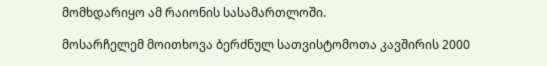მომხდარიყო ამ რაიონის სასამართლოში.

მოსარჩელემ მოითხოვა ბერძნულ სათვისტომოთა კავშირის 2000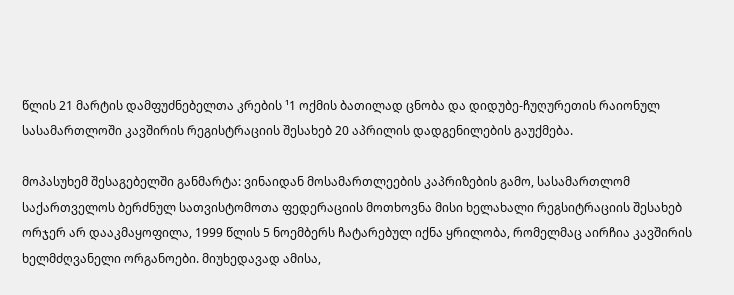წლის 21 მარტის დამფუძნებელთა კრების ¹1 ოქმის ბათილად ცნობა და დიდუბე-ჩუღურეთის რაიონულ სასამართლოში კავშირის რეგისტრაციის შესახებ 20 აპრილის დადგენილების გაუქმება.

მოპასუხემ შესაგებელში განმარტა: ვინაიდან მოსამართლეების კაპრიზების გამო, სასამართლომ საქართველოს ბერძნულ სათვისტომოთა ფედერაციის მოთხოვნა მისი ხელახალი რეგსიტრაციის შესახებ ორჯერ არ დააკმაყოფილა, 1999 წლის 5 ნოემბერს ჩატარებულ იქნა ყრილობა, რომელმაც აირჩია კავშირის ხელმძღვანელი ორგანოები. მიუხედავად ამისა,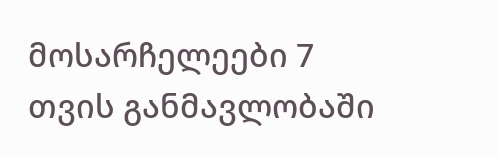მოსარჩელეები 7 თვის განმავლობაში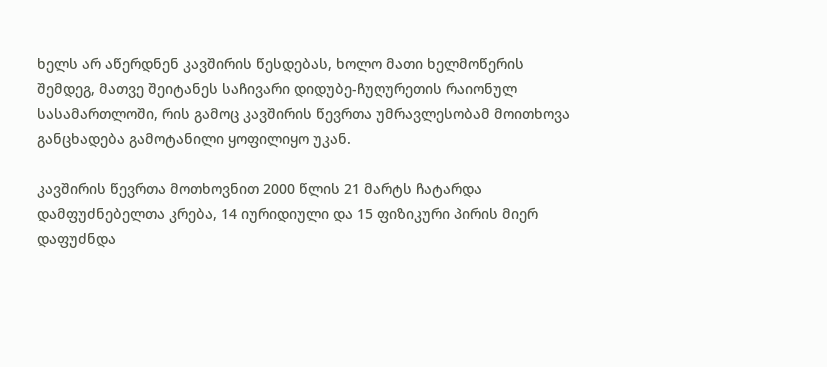ხელს არ აწერდნენ კავშირის წესდებას, ხოლო მათი ხელმოწერის შემდეგ, მათვე შეიტანეს საჩივარი დიდუბე-ჩუღურეთის რაიონულ სასამართლოში, რის გამოც კავშირის წევრთა უმრავლესობამ მოითხოვა განცხადება გამოტანილი ყოფილიყო უკან.

კავშირის წევრთა მოთხოვნით 2000 წლის 21 მარტს ჩატარდა დამფუძნებელთა კრება, 14 იურიდიული და 15 ფიზიკური პირის მიერ დაფუძნდა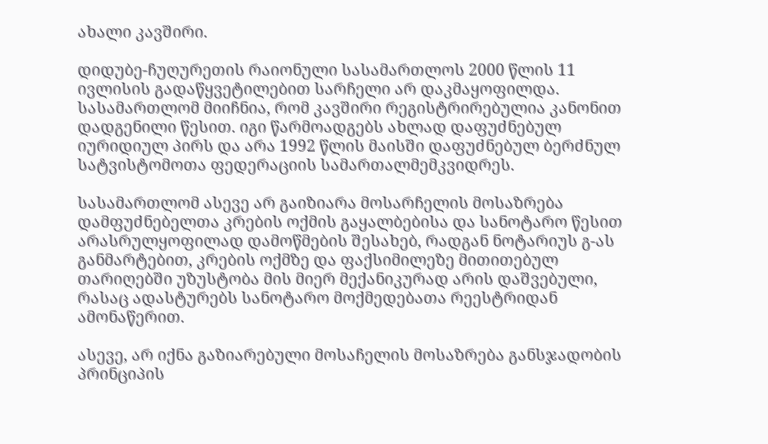ახალი კავშირი.

დიდუბე-ჩუღურეთის რაიონული სასამართლოს 2000 წლის 11 ივლისის გადაწყვეტილებით სარჩელი არ დაკმაყოფილდა. სასამართლომ მიიჩნია, რომ კავშირი რეგისტრირებულია კანონით დადგენილი წესით. იგი წარმოადგებს ახლად დაფუძნებულ იურიდიულ პირს და არა 1992 წლის მაისში დაფუძნებულ ბერძნულ სატვისტომოთა ფედერაციის სამართალმემკვიდრეს.

სასამართლომ ასევე არ გაიზიარა მოსარჩელის მოსაზრება დამფუძნებელთა კრების ოქმის გაყალბებისა და სანოტარო წესით არასრულყოფილად დამოწმების შესახებ, რადგან ნოტარიუს გ-ას განმარტებით, კრების ოქმზე და ფაქსიმილეზე მითითებულ თარიღებში უზუსტობა მის მიერ მექანიკურად არის დაშვებული, რასაც ადასტურებს სანოტარო მოქმედებათა რეესტრიდან ამონაწერით.

ასევე, არ იქნა გაზიარებული მოსაჩელის მოსაზრება განსჯადობის პრინციპის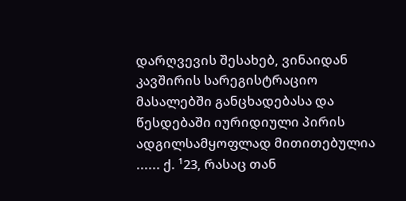დარღვევის შესახებ, ვინაიდან კავშირის სარეგისტრაციო მასალებში განცხადებასა და წესდებაში იურიდიული პირის ადგილსამყოფლად მითითებულია ...... ქ. ¹23, რასაც თან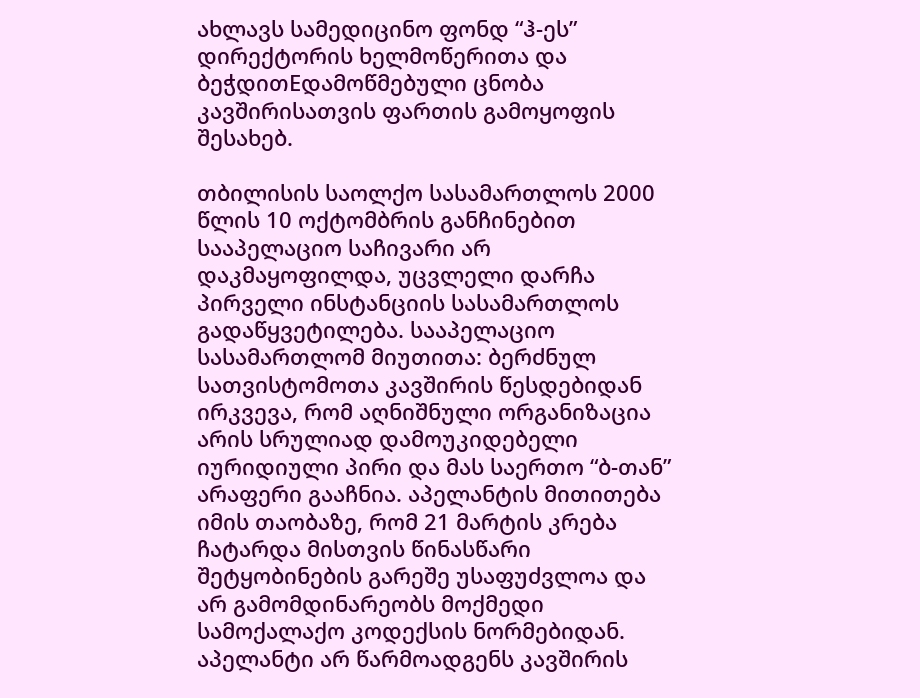ახლავს სამედიცინო ფონდ “ჰ-ეს” დირექტორის ხელმოწერითა და ბეჭდითEდამოწმებული ცნობა კავშირისათვის ფართის გამოყოფის შესახებ.

თბილისის საოლქო სასამართლოს 2000 წლის 10 ოქტომბრის განჩინებით სააპელაციო საჩივარი არ დაკმაყოფილდა, უცვლელი დარჩა პირველი ინსტანციის სასამართლოს გადაწყვეტილება. სააპელაციო სასამართლომ მიუთითა: ბერძნულ სათვისტომოთა კავშირის წესდებიდან ირკვევა, რომ აღნიშნული ორგანიზაცია არის სრულიად დამოუკიდებელი იურიდიული პირი და მას საერთო “ბ-თან” არაფერი გააჩნია. აპელანტის მითითება იმის თაობაზე, რომ 21 მარტის კრება ჩატარდა მისთვის წინასწარი შეტყობინების გარეშე უსაფუძვლოა და არ გამომდინარეობს მოქმედი სამოქალაქო კოდექსის ნორმებიდან. აპელანტი არ წარმოადგენს კავშირის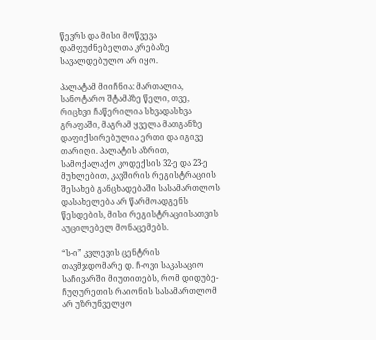წევრს და მისი მოწვევა დამფუძნებელთა კრებაზე სავალდებულო არ იყო.

პალატამ მიიჩნია: მართალია, სანოტარო შტამპზე წელი, თვე, რიცხვი ჩაწერილია სხვადასხვა გრაფაში, მაგრამ ყველა მათგანზე დაფიქსირებულია ერთი და იგივე თარიღი. პალატის აზრით, სამოქალაქო კოდექსის 32-ე და 23-ე მუხლებით, კავშირის რეგისტრაციის შესახებ განცხადებაში სასამართლოს დასახელება არ წარმოადგენს წესდების, მისი რეგისტრაციისათვის აუცილებელ მონაცემებს.

“ს-ი” კვლევის ცენტრის თავმჯდომარე დ. ჩ-ოვი საკასაციო საჩივარში მიუთითებს, რომ დიდუბე-ჩუღურეთის რაიონის სასამართლომ არ უზრუნველყო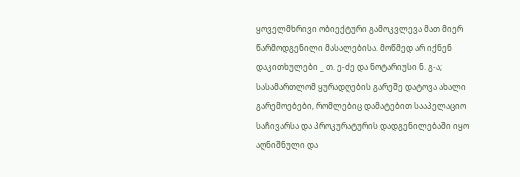ყოველმხრივი ობიექტური გამოკვლევა მათ მიერ წარმოდგენილი მასალებისა. მოწმედ არ იქნენ დაკითხულები _ თ. ე-ძე და ნოტარიუსი ნ. გ-ა; სასამართლომ ყურადღების გარეშე დატოვა ახალი გარემოებები, რომლებიც დამატებით სააპელაციო საჩივარსა და პროკურატურის დადგენილებაში იყო აღნიშნული და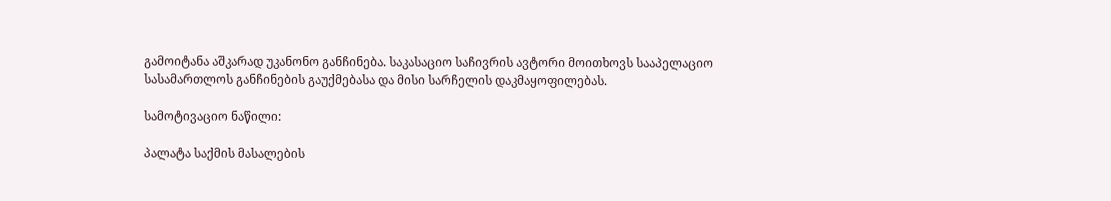გამოიტანა აშკარად უკანონო განჩინება. საკასაციო საჩივრის ავტორი მოითხოვს სააპელაციო სასამართლოს განჩინების გაუქმებასა და მისი სარჩელის დაკმაყოფილებას.

სამოტივაციო ნაწილი:

პალატა საქმის მასალების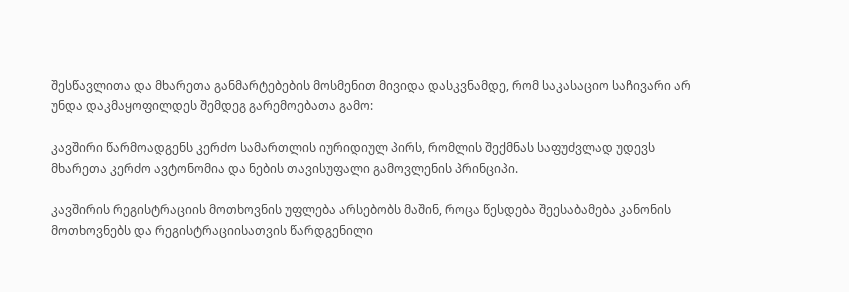შესწავლითა და მხარეთა განმარტებების მოსმენით მივიდა დასკვნამდე, რომ საკასაციო საჩივარი არ უნდა დაკმაყოფილდეს შემდეგ გარემოებათა გამო:

კავშირი წარმოადგენს კერძო სამართლის იურიდიულ პირს, რომლის შექმნას საფუძვლად უდევს მხარეთა კერძო ავტონომია და ნების თავისუფალი გამოვლენის პრინციპი.

კავშირის რეგისტრაციის მოთხოვნის უფლება არსებობს მაშინ, როცა წესდება შეესაბამება კანონის მოთხოვნებს და რეგისტრაციისათვის წარდგენილი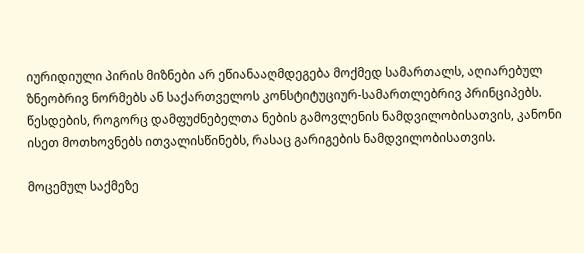იურიდიული პირის მიზნები არ ეწიანააღმდეგება მოქმედ სამართალს, აღიარებულ ზნეობრივ ნორმებს ან საქართველოს კონსტიტუციურ-სამართლებრივ პრინციპებს. წესდების, როგორც დამფუძნებელთა ნების გამოვლენის ნამდვილობისათვის, კანონი ისეთ მოთხოვნებს ითვალისწინებს, რასაც გარიგების ნამდვილობისათვის.

მოცემულ საქმეზე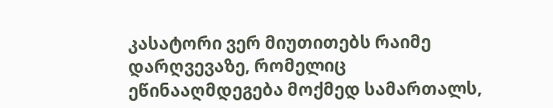კასატორი ვერ მიუთითებს რაიმე დარღვევაზე, რომელიც ეწინააღმდეგება მოქმედ სამართალს,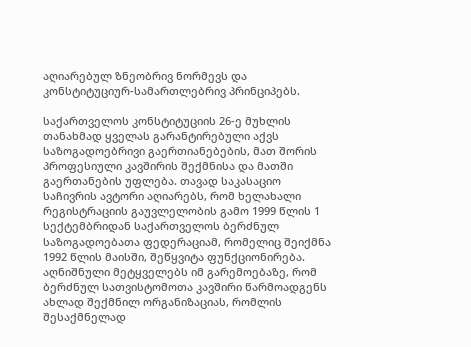აღიარებულ ზნეობრივ ნორმევს და კონსტიტუციურ-სამართლებრივ პრინციპებს.

საქართველოს კონსტიტუციის 26-ე მუხლის თანახმად ყველას გარანტირებული აქვს საზოგადოებრივი გაერთიანებების, მათ შორის პროფესიული კავშირის შექმნისა და მათში გაერთანების უფლება. თავად საკასაციო საჩივრის ავტორი აღიარებს, რომ ხელახალი რეგისტრაციის გაუვლელობის გამო 1999 წლის 1 სექტემბრიდან საქართველოს ბერძნულ საზოგადოებათა ფედერაციამ, რომელიც შეიქმნა 1992 წლის მაისში, შეწყვიტა ფუნქციონირება. აღნიშნული მეტყველებს იმ გარემოებაზე, რომ ბერძნულ სათვისტომოთა კავშირი წარმოადგენს ახლად შექმნილ ორგანიზაციას, რომლის შესაქმნელად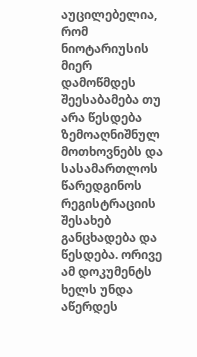აუცილებელია, რომ ნიოტარიუსის მიერ დამოწმდეს შეესაბამება თუ არა წესდება ზემოაღნიშნულ მოთხოვნებს და სასამართლოს წარედგინოს რეგისტრაციის შესახებ განცხადება და წესდება. ორივე ამ დოკუმენტს ხელს უნდა აწერდეს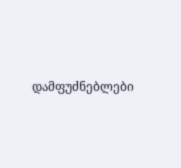დამფუძნებლები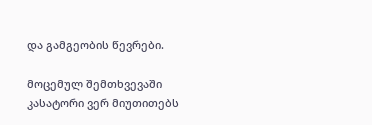და გამგეობის წევრები.

მოცემულ შემთხვევაში კასატორი ვერ მიუთითებს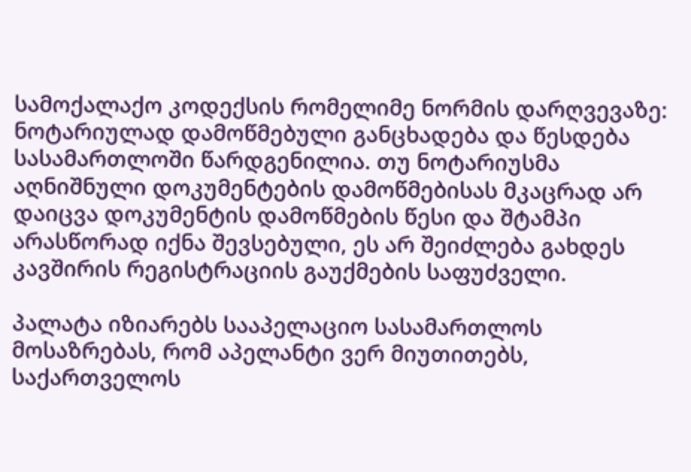სამოქალაქო კოდექსის რომელიმე ნორმის დარღვევაზე: ნოტარიულად დამოწმებული განცხადება და წესდება სასამართლოში წარდგენილია. თუ ნოტარიუსმა აღნიშნული დოკუმენტების დამოწმებისას მკაცრად არ დაიცვა დოკუმენტის დამოწმების წესი და შტამპი არასწორად იქნა შევსებული, ეს არ შეიძლება გახდეს კავშირის რეგისტრაციის გაუქმების საფუძველი.

პალატა იზიარებს სააპელაციო სასამართლოს მოსაზრებას, რომ აპელანტი ვერ მიუთითებს, საქართველოს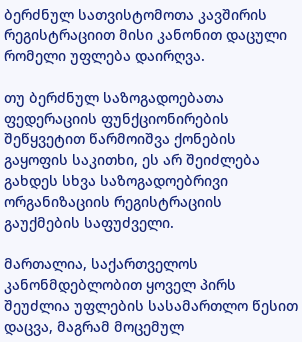ბერძნულ სათვისტომოთა კავშირის რეგისტრაციით მისი კანონით დაცული რომელი უფლება დაირღვა.

თუ ბერძნულ საზოგადოებათა ფედერაციის ფუნქციონირების შეწყვეტით წარმოიშვა ქონების გაყოფის საკითხი, ეს არ შეიძლება გახდეს სხვა საზოგადოებრივი ორგანიზაციის რეგისტრაციის გაუქმების საფუძველი.

მართალია, საქართველოს კანონმდებლობით ყოველ პირს შეუძლია უფლების სასამართლო წესით დაცვა, მაგრამ მოცემულ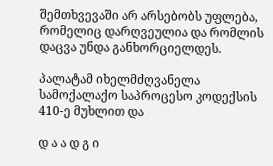შემთხვევაში არ არსებობს უფლება, რომელიც დარღვეულია და რომლის დაცვა უნდა განხორციელდეს.

პალატამ იხელმძღვანელა სამოქალაქო საპროცესო კოდექსის 410-ე მუხლით და

დ ა ა დ გ ი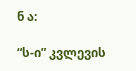ნ ა:

“ს-ი” კვლევის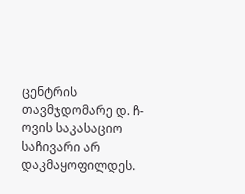ცენტრის თავმჯდომარე დ. ჩ-ოვის საკასაციო საჩივარი არ დაკმაყოფილდეს.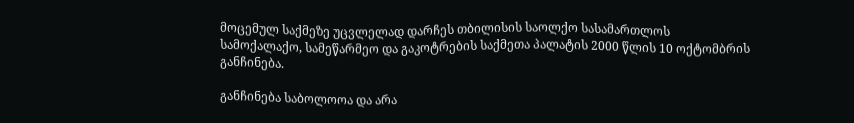მოცემულ საქმეზე უცვლელად დარჩეს თბილისის საოლქო სასამართლოს სამოქალაქო, სამეწარმეო და გაკოტრების საქმეთა პალატის 2000 წლის 10 ოქტომბრის განჩინება.

განჩინება საბოლოოა და არა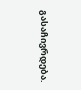გასაჩივრდება.